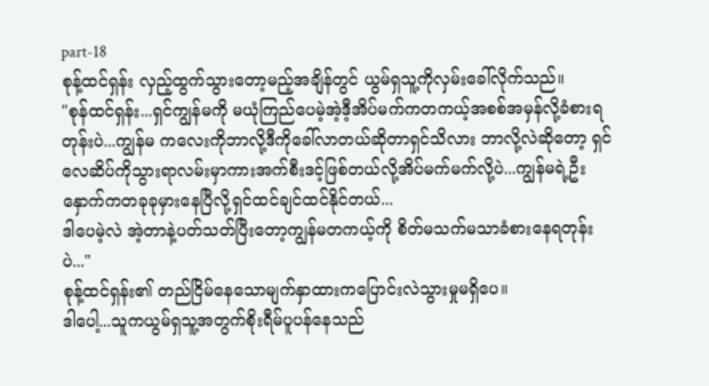part-18
စုန့်ထင်ရှန်း လှည့်ထွက်သွားတော့မည့်အချိန်တွင် ယွမ်ရှသူ့ကိုလှမ်းခေါ်လိုက်သည်။
"စုန်ထင်ရှန်း...ရှင်ကျွန်မကို မယုံကြည်ပေမဲ့အဲ့ဒီ့အိပ်မက်ကတကယ့်အစစ်အမှန်လို့ခံစားရတုန်းပဲ...ကျွန်မ ကလေးကိုဘာလို့ဒီကိုခေါ်လာတယ်ဆိုတာရှင်သိလား ဘာလို့လဲဆိုတော့ ရှင်လေဆိပ်ကိုသွားရာလမ်းမှာကားအက်စီးဒင့်ဖြစ်တယ်လို့အိပ်မက်မက်လို့ပဲ...ကျွန်မရဲ့ဦးနှောက်ကတခုခုမှားနေပြီလို့ရှင်ထင်ချင်ထင်နိုင်တယ်...
ဒါပေမဲ့လဲ အဲ့တာနဲ့ပတ်သတ်ပြီးတော့ကျွန်မတကယ့်ကို စိတ်မသက်မသာခံစားနေရတုန်းပဲ..."
စုန့်ထင်ရှန်း၏ တည်ငြိမ်နေသောမျက်နှာထားကပြောင်းလဲသွားမှုမရှိပေ။
ဒါပေါ့...သူကယွမ်ရှသူ့အတွက်စိုးရီမ်ပူပန်နေသည်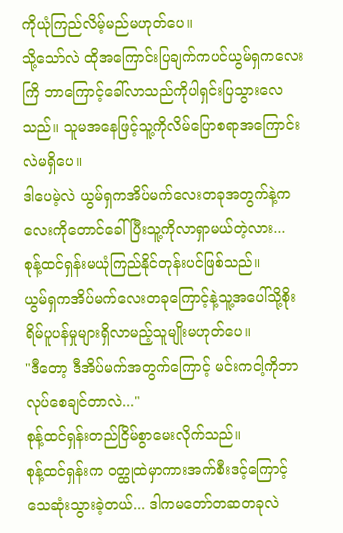ကိုယုံကြည်လိမ့်မည်မဟုတ်ပေ။
သို့သော်လဲ ထိုအကြောင်းပြချက်ကပင်ယွမ်ရှကလေးကြိ ဘာကြောင့်ခေါ်လာသည်ကိုပါရှင်းပြသွားလေသည်။ သူမအနေဖြင့်သူ့ကိုလိမ်ပြောစရာအကြောင်းလဲမရှိပေ။
ဒါပေမဲ့လဲ ယွမ်ရှကအိပ်မက်လေးတခုအတွက်နဲ့ကလေးကိုတောင်ခေါ်ပြီးသူ့ကိုလာရှာမယ်တဲ့လား...
စုန့်ထင်ရှန်းမယုံကြည်နိုင်တုန်းပင်ဖြစ်သည်။
ယွမ်ရှကအိပ်မက်လေးတခုကြောင့်နဲ့သူ့အပေါ်သို့စိုးရိမ်ပူပန်မှုများရှိလာမည့်သူမျိုးမဟုတ်ပေ။
"ဒီတော့ ဒီအိပ်မက်အတွက်ကြောင့် မင်းကငါ့ကိုဘာလုပ်စေချင်တာလဲ..."
စုန့်ထင်ရှန်းတည်ငြိမ်စွာမေးလိုက်သည်။
စုန့်ထင်ရှန်းက ဝတ္ထုထဲမှာကားအက်စီးဒင့်ကြောင့်သေဆုံးသွားခဲ့တယ်... ဒါကမတော်တဆတခုလဲ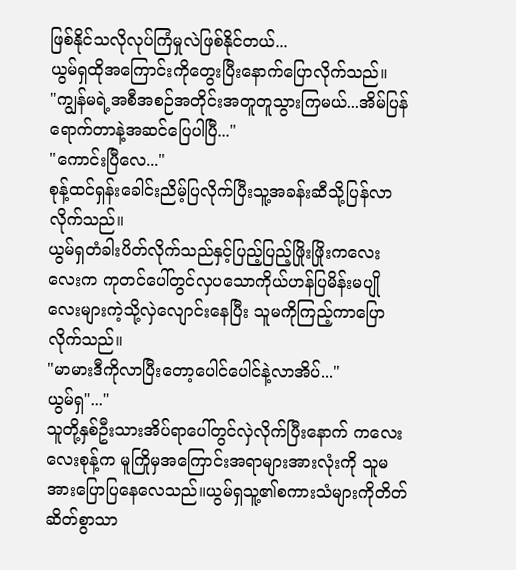ဖြစ်နိုင်သလိုလုပ်ကြံမှုလဲဖြစ်နိုင်တယ်...
ယွမ်ရှထိုအကြောင်းကိုတွေးပြီးနောက်ပြောလိုက်သည်။
"ကျွန်မရဲ့အစီအစဉ်အတိုင်းအတူတူသွားကြမယ်...အိမ်ပြန်ရောက်တာနဲ့အဆင်ပြေပါပြီ..."
"ကောင်းပြီလေ..."
စုန့်ထင်ရှန်းခေါင်းညိမ့်ပြလိုက်ပြီးသူ့အခန်းဆီသို့ပြန်လာလိုက်သည်။
ယွမ်ရှတံခါးပိတ်လိုက်သည်နှင့်ပြည့်ပြည့်ဖြိုးဖြိုးကလေးလေးက ကုတင်ပေါ်တွင်လှပသောကိုယ်ဟန်ပြမိန်းမပျိုလေးများကဲ့သို့လှဲလျောင်းနေပြီး သူမကိုကြည့်ကာပြောလိုက်သည်။
"မာမားဒီကိုလာပြီးတော့ပေါင်ပေါင်နဲ့လာအိပ်..."
ယွမ်ရှ"..."
သူတို့နှစ်ဦးသားအိပ်ရာပေါ်တွင်လှဲလိုက်ပြီးနောက် ကလေးလေးစုန့်က မူကြိုမှအကြောင်းအရာများအားလုံးကို သူမအားပြောပြနေလေသည်။ယွမ်ရှသူ့၏စကားသံများကိုတိတ်ဆိတ်စွာသာ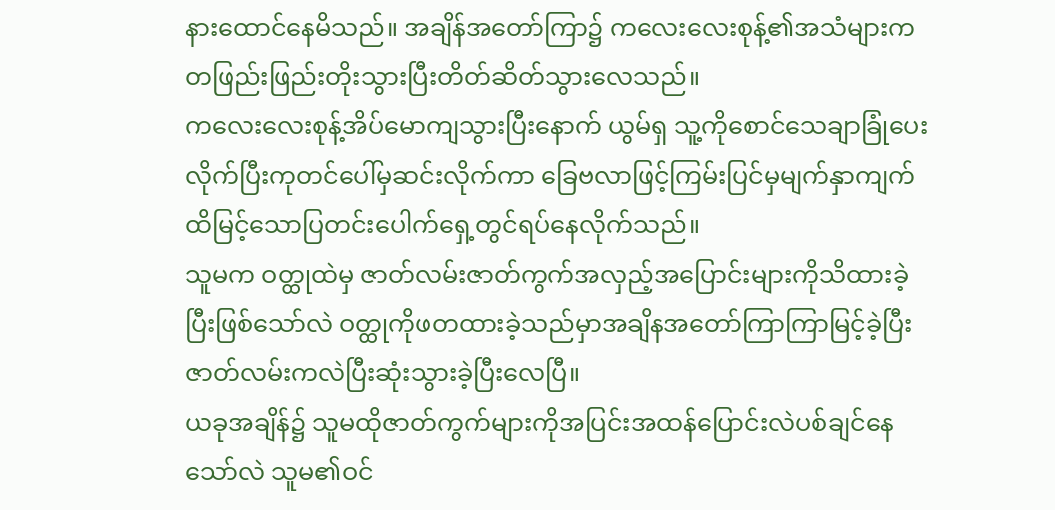နားထောင်နေမိသည်။ အချိန်အတော်ကြာ၌ ကလေးလေးစုန့်၏အသံများကတဖြည်းဖြည်းတိုးသွားပြီးတိတ်ဆိတ်သွားလေသည်။
ကလေးလေးစုန့်အိပ်မောကျသွားပြီးနောက် ယွမ်ရှ သူ့ကိုစောင်သေချာခြုံပေးလိုက်ပြီးကုတင်ပေါ်မှဆင်းလိုက်ကာ ခြေဗလာဖြင့်ကြမ်းပြင်မှမျက်နှာကျက်ထိမြင့်သောပြတင်းပေါက်ရှေ့တွင်ရပ်နေလိုက်သည်။
သူမက ဝတ္ထုထဲမှ ဇာတ်လမ်းဇာတ်ကွက်အလှည့်အပြောင်းများကိုသိထားခဲ့ပြီးဖြစ်သော်လဲ ဝတ္ထုကိုဖတထားခဲ့သည်မှာအချိနအတော်ကြာကြာမြင့်ခဲ့ပြီး ဇာတ်လမ်းကလဲပြီးဆုံးသွားခဲ့ပြီးလေပြီ။
ယခုအချိန်၌ သူမထိုဇာတ်ကွက်များကိုအပြင်းအထန်ပြောင်းလဲပစ်ချင်နေသော်လဲ သူမ၏ဝင်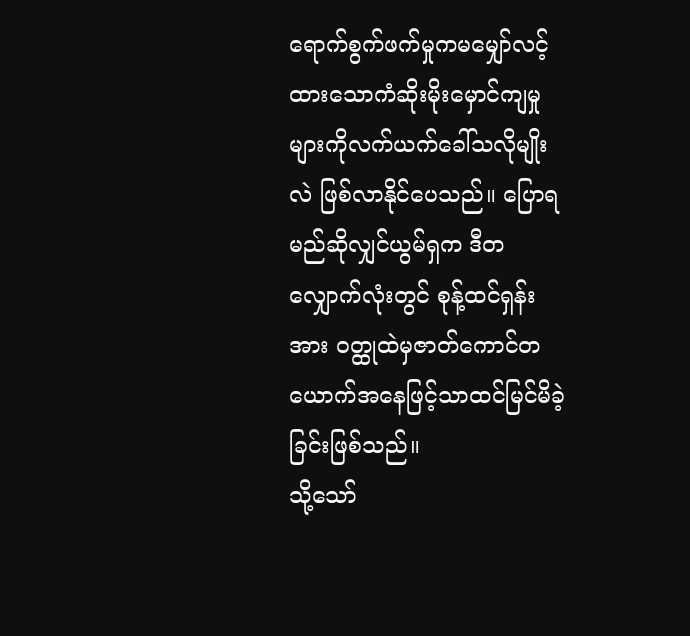ရောက်စွက်ဖက်မှုကမမျှော်လင့်ထားသောကံဆိုးမိုးမှောင်ကျမှုများကိုလက်ယက်ခေါ်သလိုမျိုးလဲ ဖြစ်လာနိုင်ပေသည်။ ပြောရမည်ဆိုလျှင်ယွမ်ရှက ဒီတလျှောက်လုံးတွင် စုန့်ထင်ရှန်းအား ဝတ္ထုထဲမှဇာတ်ကောင်တယောက်အနေဖြင့်သာထင်မြင်မိခဲ့ခြင်းဖြစ်သည်။
သို့သော်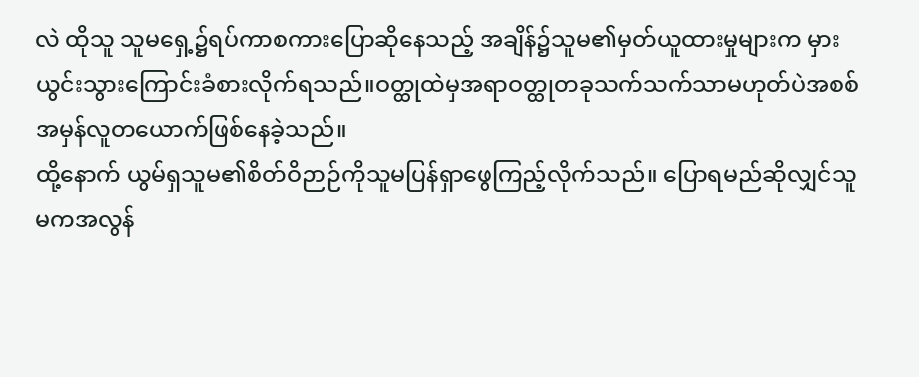လဲ ထိုသူ သူမရှေ့၌ရပ်ကာစကားပြောဆိုနေသည့် အချိန်၌သူမ၏မှတ်ယူထားမှုများက မှားယွင်းသွားကြောင်းခံစားလိုက်ရသည်။ဝတ္ထုထဲမှအရာဝတ္ထုတခုသက်သက်သာမဟုတ်ပဲအစစ်အမှန်လူတယောက်ဖြစ်နေခဲ့သည်။
ထို့နောက် ယွမ်ရှသူမ၏စိတ်ဝိဉာဉ်ကိုသူမပြန်ရှာဖွေကြည့်လိုက်သည်။ ပြောရမည်ဆိုလျှင်သူမကအလွန်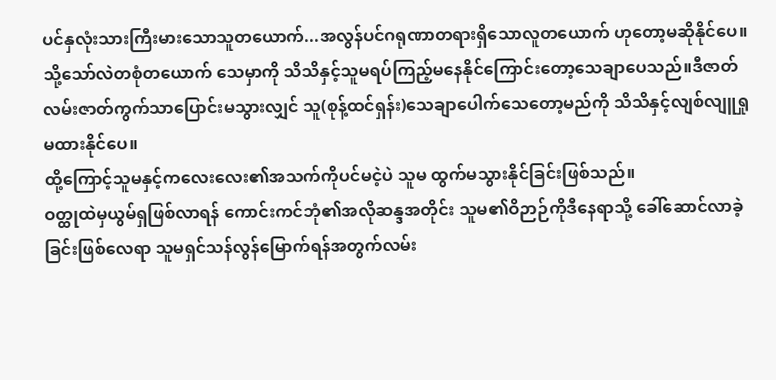ပင်နှလုံးသားကြီးမားသောသူတယောက်...အလွန်ပင်ဂရုဏာတရားရှိသောလူတယောက် ဟုတော့မဆိုနိုင်ပေ။
သို့သော်လဲတစုံတယောက် သေမှာကို သိသိနှင့်သူမရပ်ကြည့်မနေနိုင်ကြောင်းတော့သေချာပေသည်။ဒီဇာတ်လမ်းဇာတ်ကွက်သာပြောင်းမသွားလျှင် သူ(စုန့်ထင်ရှန်း)သေချာပေါက်သေတော့မည်ကို သိသိနှင့်လျစ်လျူရှုမထားနိုင်ပေ။
ထို့ကြောင့်သူမနှင့်ကလေးလေး၏အသက်ကိုပင်မငဲ့ပဲ သူမ ထွက်မသွားနိုင်ခြင်းဖြစ်သည်။
ဝတ္ထုထဲမှယွမ်ရှဖြစ်လာရန် ကောင်းကင်ဘုံ၏အလိုဆန္ဒအတိုင်း သူမ၏ဝိဉာဉ်ကိုဒီနေရာသို့ ခေါ်ဆောင်လာခဲ့ခြင်းဖြစ်လေရာ သူမရှင်သန်လွန်မြောက်ရန်အတွက်လမ်း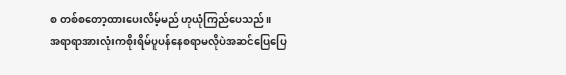စ တစ်စတော့ထားပေးလိမ့်မည် ဟုယုံကြည်ပေသည်။
အရာရာအားလုံးကစိုးရိမ်ပူပန်နေစရာမလိုပဲအဆင်ပြေပြေ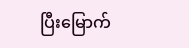ပြီးမြောက်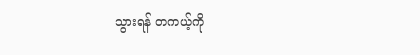သွားရန် တကယ့်ကို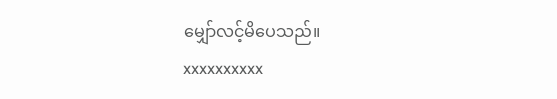မျှော်လင့်မိပေသည်။
xxxxxxxxxx